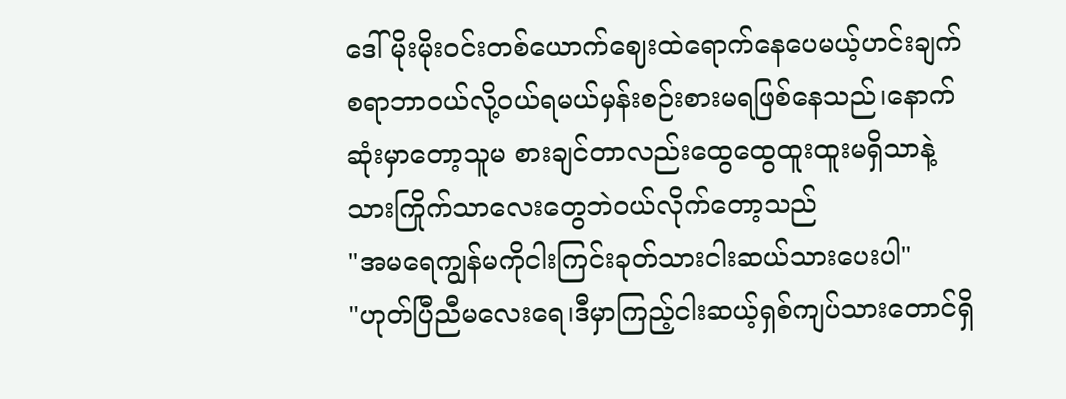ဒေါ်မိုးမိုးဝင်းတစ်ယောက်ဈေးထဲရောက်နေပေမယ့်ဟင်းချက်စရာဘာဝယ်လို့ဝယ်ရမယ်မှန်းစဉ်းစားမရဖြစ်နေသည်၊နောက်ဆုံးမှာတော့သူမ စားချင်တာလည်းထွေထွေထူးထူးမရှိသာနဲ့သားကြိုက်သာလေးတွေဘဲဝယ်လိုက်တော့သည်
"အမရေကျွန်မကိုငါးကြင်းခုတ်သားငါးဆယ်သားပေးပါ"
"ဟုတ်ပြီညီမလေးရေ၊ဒီမှာကြည့်ငါးဆယ့်ရှစ်ကျပ်သားတောင်ရှိ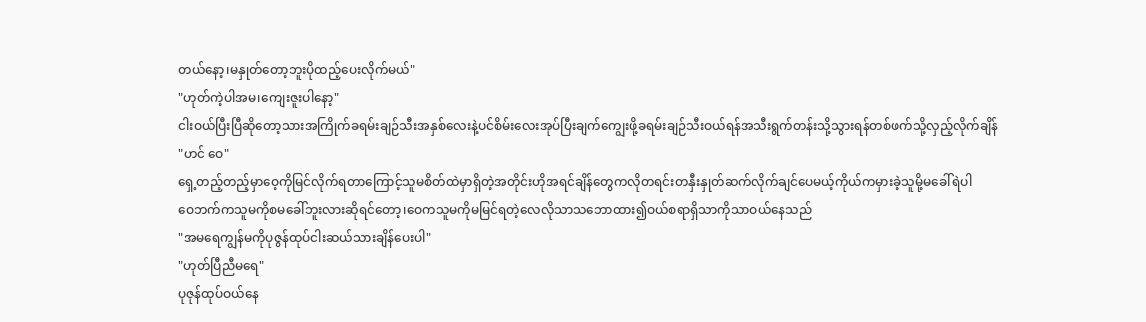တယ်နော့၊မနှုတ်တော့ဘူးပိုထည့်ပေးလိုက်မယ်"
"ဟုတ်ကဲ့ပါအမ၊ကျေးဇူးပါနော့"
ငါးဝယ်ပြီးပြီဆိုတော့သားအကြိုက်ခရမ်းချဉ်သီးအနှစ်လေးနဲ့ပင်စိမ်းလေးအုပ်ပြီးချက်ကျွေးဖို့ခရမ်းချဉ်သီးဝယ်ရန်အသီးရွက်တန်းသို့သွားရန်တစ်ဖက်သို့လှည့်လိုက်ချိန်
"ဟင် ဝေ"
ရှေ့တည့်တည့်မှာဝေ့ကိုမြင်လိုက်ရတာကြောင့်သူမစိတ်ထဲမှာရှိတဲ့အတိုင်းဟိုအရင်ချိန်တွေကလိုတရင်းတနှီးနှုတ်ဆက်လိုက်ချင်ပေမယ့်ကိုယ်ကမှားခဲ့သူမို့မခေါ်ရဲပါ
ဝေဘက်ကသူမကိုစမခေါ်ဘူးလားဆိုရင်တော့၊ဝေကသူမကိုမမြင်ရတဲ့လေလိုသာသဘောထား၍ဝယ်စရာရှိသာကိုသာဝယ်နေသည်
"အမရေကျွန်မကိုပုဇွန်ထုပ်ငါးဆယ်သားချိန်ပေးပါ"
"ဟုတ်ပြီညီမရေ"
ပုဇုန်ထုပ်ဝယ်နေ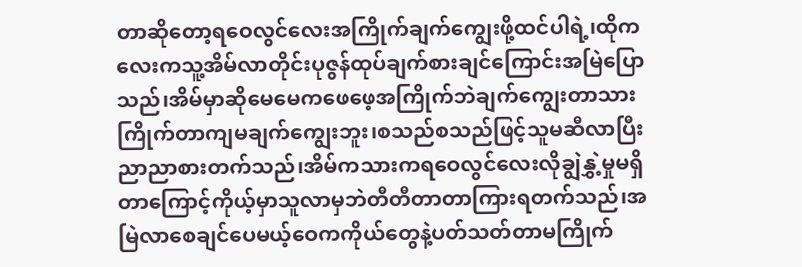တာဆိုတော့ရဝေလွင်လေးအကြိုက်ချက်ကျွေးဖို့ထင်ပါရဲ့၊ထိုကလေးကသူ့အိမ်လာတိုင်းပုဇွန်ထုပ်ချက်စားချင်ကြောင်းအမြဲပြောသည်၊အိမ်မှာဆိုမေမေကဖေဖေ့အကြိုက်ဘဲချက်ကျွေးတာသားကြိုက်တာကျမချက်ကျွေးဘူး၊စသည်စသည်ဖြင့်သူမဆီလာပြီးညာညာစားတက်သည်၊အိမ်ကသားကရဝေလွင်လေးလိုချွဲနွှဲ့မှုမရှိတာကြောင့်ကိုယ့်မှာသူလာမှဘဲတီတီတာတာကြားရတက်သည်၊အမြဲလာစေချင်ပေမယ့်ဝေကကိုယ်တွေနဲ့ပတ်သတ်တာမကြိုက်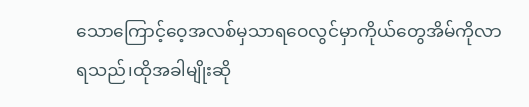သောကြောင့်ဝေ့အလစ်မှသာရဝေလွင်မှာကိုယ်တွေအိမ်ကိုလာရသည်၊ထိုအခါမျိုးဆို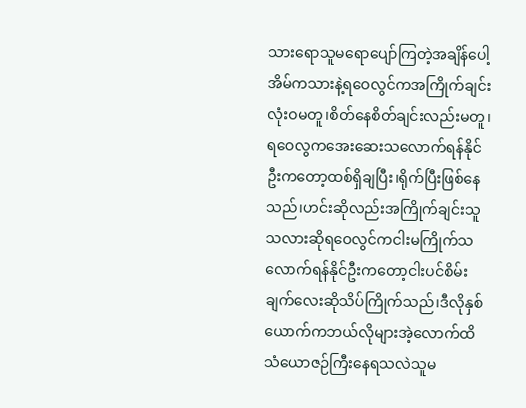သားရောသူမရောပျော်ကြတဲ့အချိန်ပေါ့
အိမ်ကသားနဲ့ရဝေလွင်ကအကြိုက်ချင်းလုံးဝမတူ၊စိတ်နေစိတ်ချင်းလည်းမတူ၊ရဝေလွကအေးဆေးသလောက်ရန်နိုင်ဦးကတော့ထစ်ရှိချပြီး၊ရိုက်ပြီးဖြစ်နေသည်၊ဟင်းဆိုလည်းအကြိုက်ချင်းသူသလားဆိုရဝေလွင်ကငါးမကြိုက်သလောက်ရန်နိုင်ဦးကတော့ငါးပင်စိမ်းချက်လေးဆိုသိပ်ကြိုက်သည်၊ဒီလိုနှစ်ယောက်ကဘယ်လိုများအဲ့လောက်ထိသံယောဇဉ်ကြီးနေရသလဲသူမ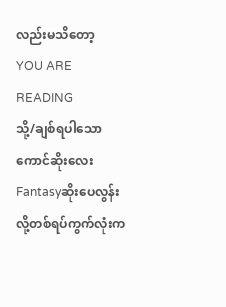လည်းမသိတော့
YOU ARE READING
သို့/ချစ်ရပါသောကောင်ဆိုးလေး
Fantasyဆိုးပေလွန်းလို့တစ်ရပ်ကွက်လုံးက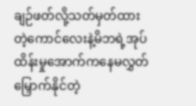ချဉ်ဖတ်လို့သတ်မှတ်ထားတဲ့ကောင်လေးနဲ့မိဘရဲ့အုပ်ထိန်းမှုအောက်ကနေမလွှတ်မြှောက်နိုင်တဲ့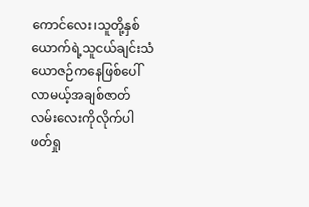ကောင်လေး၊သူတို့နှစ်ယောက်ရဲ့သူငယ်ချင်းသံယောဇဉ်ကနေဖြစ်ပေါ်လာမယ့်အချစ်ဇာတ်လမ်းလေးကိုလိုက်ပါဖတ်ရှု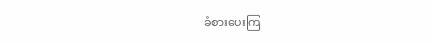ခံစားပေးကြ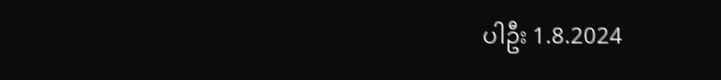ပါဦး 1.8.2024